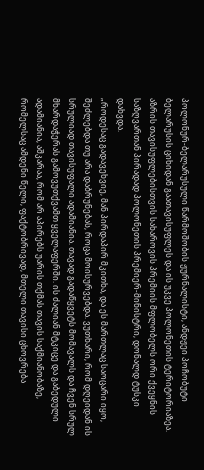პოლონურ-ბელარუსული წარმოშობის ჟურნალისტი, ანდჟეი პოჩობუტი ბელარუსის ციხიდან გაათავისუფლეს და ის უკვე პოლონეთის ტერიტორიაზეა. აზრის თავისუფლებისთვის სახაროვის პრემიის მფლობელს ორი ქვეყნის საზღვართან პირადად პოლონეთის პრემიერ-მინისტრი, დონალდ ტუსკი დახვდა.
„როდესაც გადავეხვიე, მან პირდაპირ მკითხა, და ეს მართლაც საოცარი იყო, შეძლებდა თუ არა დაბრუნებას, როცა მოისურვებდა. ვუთხარი, რომ დღეიდან ის სრულიად თავისუფალი ადამიანია. თავად გადაწყვეტს მომავალს და ჩვენ სრულ მხარდაჭერას გამოვუთქვამთ ყველაფერში. ის ძალიან მტკიცე და გაბედული ადამიანია, აშკარაა, რომ არ აპირებს უარის თქმას თავის საქმიანობაზე, რომელსაც ამდენი წელი, ფაქტობრივად, მთელი თავისი ცხოვრება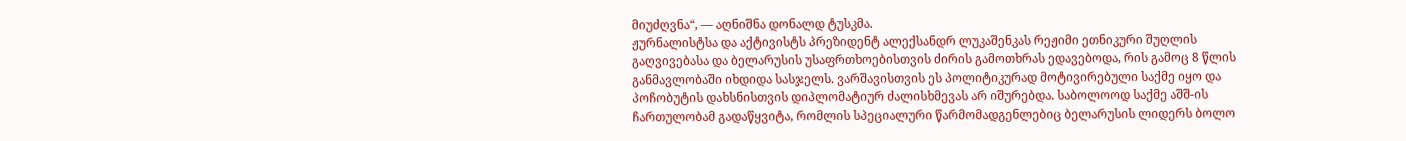მიუძღვნა“, — აღნიშნა დონალდ ტუსკმა.
ჟურნალისტსა და აქტივისტს პრეზიდენტ ალექსანდრ ლუკაშენკას რეჟიმი ეთნიკური შუღლის გაღვივებასა და ბელარუსის უსაფრთხოებისთვის ძირის გამოთხრას ედავებოდა, რის გამოც 8 წლის განმავლობაში იხდიდა სასჯელს. ვარშავისთვის ეს პოლიტიკურად მოტივირებული საქმე იყო და პოჩობუტის დახსნისთვის დიპლომატიურ ძალისხმევას არ იშურებდა. საბოლოოდ საქმე აშშ-ის ჩართულობამ გადაწყვიტა, რომლის სპეციალური წარმომადგენლებიც ბელარუსის ლიდერს ბოლო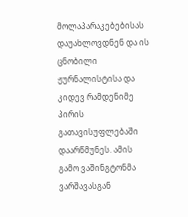მოლაპარაკებებისას დაუახლოვდნენ და ის ცნობილი ჟურნალისტისა და კიდევ რამდენიმე პირის გათავისუფლებაში დაარწმუნეს. ამის გამო ვაშინგტონმა ვარშავასგან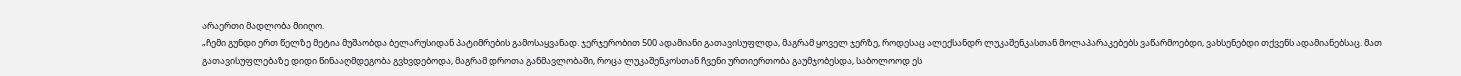არაერთი მადლობა მიიღო.
„ჩემი გუნდი ერთ წელზე მეტია მუშაობდა ბელარუსიდან პატიმრების გამოსაყვანად. ჯერჯერობით 500 ადამიანი გათავისუფლდა, მაგრამ ყოველ ჯერზე, როდესაც ალექსანდრ ლუკაშენკასთან მოლაპარაკებებს ვაწარმოებდი, ვახსენებდი თქვენს ადამიანებსაც. მათ გათავისუფლებაზე დიდი წინააღმდეგობა გვხვდებოდა, მაგრამ დროთა განმავლობაში, როცა ლუკაშენკოსთან ჩვენი ურთიერთობა გაუმჯობესდა, საბოლოოდ ეს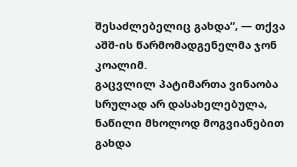შესაძლებელიც გახდა“, — თქვა აშშ-ის წარმომადგენელმა ჯონ კოალიმ.
გაცვლილ პატიმართა ვინაობა სრულად არ დასახელებულა, ნაწილი მხოლოდ მოგვიანებით გახდა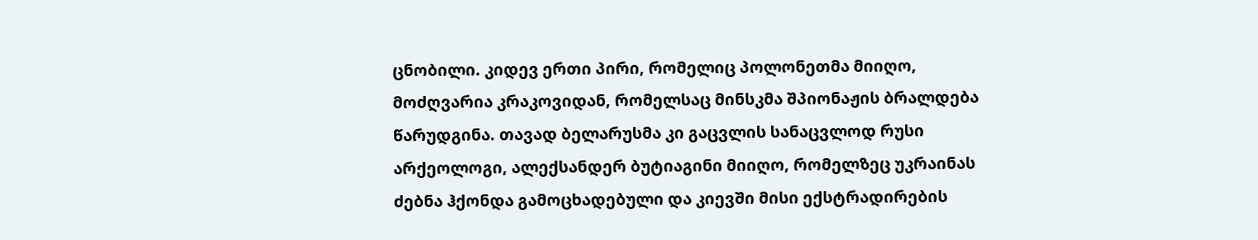ცნობილი. კიდევ ერთი პირი, რომელიც პოლონეთმა მიიღო, მოძღვარია კრაკოვიდან, რომელსაც მინსკმა შპიონაჟის ბრალდება წარუდგინა. თავად ბელარუსმა კი გაცვლის სანაცვლოდ რუსი არქეოლოგი, ალექსანდერ ბუტიაგინი მიიღო, რომელზეც უკრაინას ძებნა ჰქონდა გამოცხადებული და კიევში მისი ექსტრადირების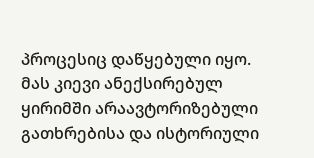პროცესიც დაწყებული იყო. მას კიევი ანექსირებულ ყირიმში არაავტორიზებული გათხრებისა და ისტორიული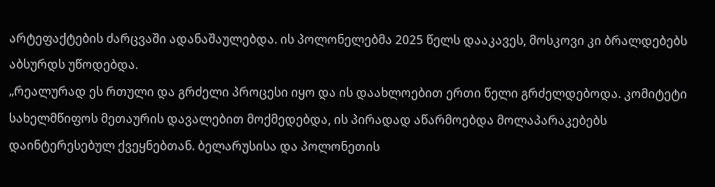არტეფაქტების ძარცვაში ადანაშაულებდა. ის პოლონელებმა 2025 წელს დააკავეს, მოსკოვი კი ბრალდებებს აბსურდს უწოდებდა.
„რეალურად ეს რთული და გრძელი პროცესი იყო და ის დაახლოებით ერთი წელი გრძელდებოდა. კომიტეტი სახელმწიფოს მეთაურის დავალებით მოქმედებდა, ის პირადად აწარმოებდა მოლაპარაკებებს დაინტერესებულ ქვეყნებთან. ბელარუსისა და პოლონეთის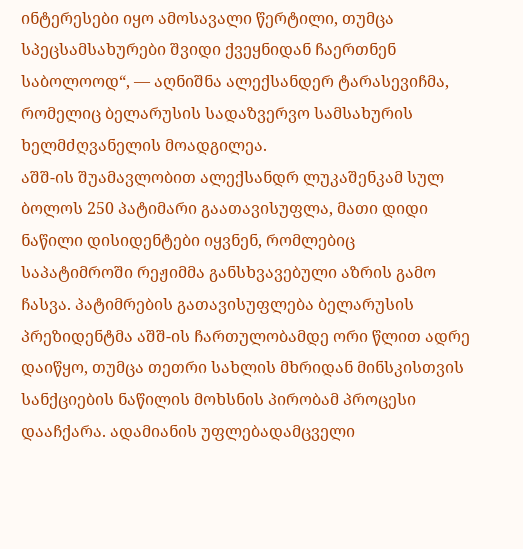ინტერესები იყო ამოსავალი წერტილი, თუმცა სპეცსამსახურები შვიდი ქვეყნიდან ჩაერთნენ საბოლოოდ“, — აღნიშნა ალექსანდერ ტარასევიჩმა, რომელიც ბელარუსის სადაზვერვო სამსახურის ხელმძღვანელის მოადგილეა.
აშშ-ის შუამავლობით ალექსანდრ ლუკაშენკამ სულ ბოლოს 250 პატიმარი გაათავისუფლა, მათი დიდი ნაწილი დისიდენტები იყვნენ, რომლებიც საპატიმროში რეჟიმმა განსხვავებული აზრის გამო ჩასვა. პატიმრების გათავისუფლება ბელარუსის პრეზიდენტმა აშშ-ის ჩართულობამდე ორი წლით ადრე დაიწყო, თუმცა თეთრი სახლის მხრიდან მინსკისთვის სანქციების ნაწილის მოხსნის პირობამ პროცესი დააჩქარა. ადამიანის უფლებადამცველი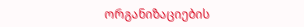ორგანიზაციების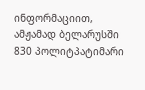ინფორმაციით, ამჟამად ბელარუსში 830 პოლიტპატიმარი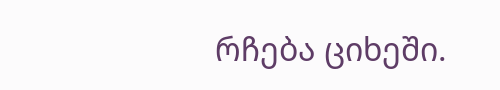რჩება ციხეში.